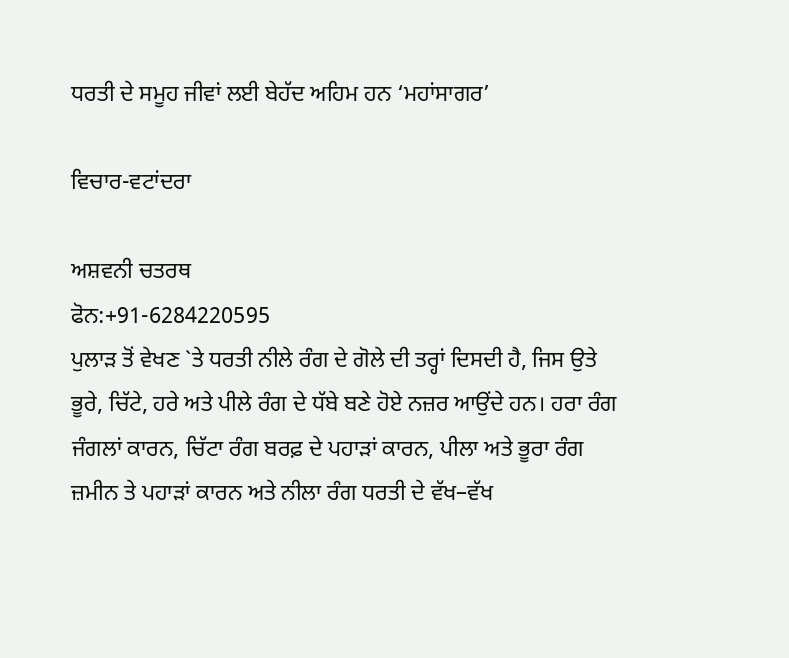ਧਰਤੀ ਦੇ ਸਮੂਹ ਜੀਵਾਂ ਲਈ ਬੇਹੱਦ ਅਹਿਮ ਹਨ ‘ਮਹਾਂਸਾਗਰ’

ਵਿਚਾਰ-ਵਟਾਂਦਰਾ

ਅਸ਼ਵਨੀ ਚਤਰਥ
ਫੋਨ:+91-6284220595
ਪੁਲਾੜ ਤੋਂ ਵੇਖਣ `ਤੇ ਧਰਤੀ ਨੀਲੇ ਰੰਗ ਦੇ ਗੋਲੇ ਦੀ ਤਰ੍ਹਾਂ ਦਿਸਦੀ ਹੈ, ਜਿਸ ਉਤੇ ਭੂਰੇ, ਚਿੱਟੇ, ਹਰੇ ਅਤੇ ਪੀਲੇ ਰੰਗ ਦੇ ਧੱਬੇ ਬਣੇ ਹੋਏ ਨਜ਼ਰ ਆਉਂਦੇ ਹਨ। ਹਰਾ ਰੰਗ ਜੰਗਲਾਂ ਕਾਰਨ, ਚਿੱਟਾ ਰੰਗ ਬਰਫ਼ ਦੇ ਪਹਾੜਾਂ ਕਾਰਨ, ਪੀਲਾ ਅਤੇ ਭੂਰਾ ਰੰਗ ਜ਼ਮੀਨ ਤੇ ਪਹਾੜਾਂ ਕਾਰਨ ਅਤੇ ਨੀਲਾ ਰੰਗ ਧਰਤੀ ਦੇ ਵੱਖ–ਵੱਖ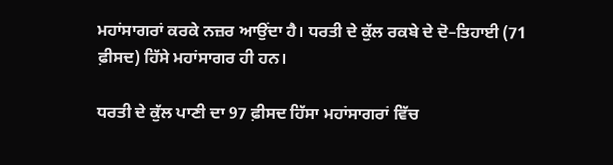ਮਹਾਂਸਾਗਰਾਂ ਕਰਕੇ ਨਜ਼ਰ ਆਉਂਦਾ ਹੈ। ਧਰਤੀ ਦੇ ਕੁੱਲ ਰਕਬੇ ਦੇ ਦੋ–ਤਿਹਾਈ (71 ਫ਼ੀਸਦ) ਹਿੱਸੇ ਮਹਾਂਸਾਗਰ ਹੀ ਹਨ।

ਧਰਤੀ ਦੇ ਕੁੱਲ ਪਾਣੀ ਦਾ 97 ਫ਼ੀਸਦ ਹਿੱਸਾ ਮਹਾਂਸਾਗਰਾਂ ਵਿੱਚ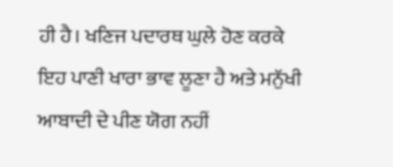ਹੀ ਹੈ। ਖਣਿਜ ਪਦਾਰਥ ਘੁਲੇ ਹੋਣ ਕਰਕੇ ਇਹ ਪਾਣੀ ਖਾਰਾ ਭਾਵ ਲੂਣਾ ਹੈ ਅਤੇ ਮਨੁੱਖੀ ਆਬਾਦੀ ਦੇ ਪੀਣ ਯੋਗ ਨਹੀਂ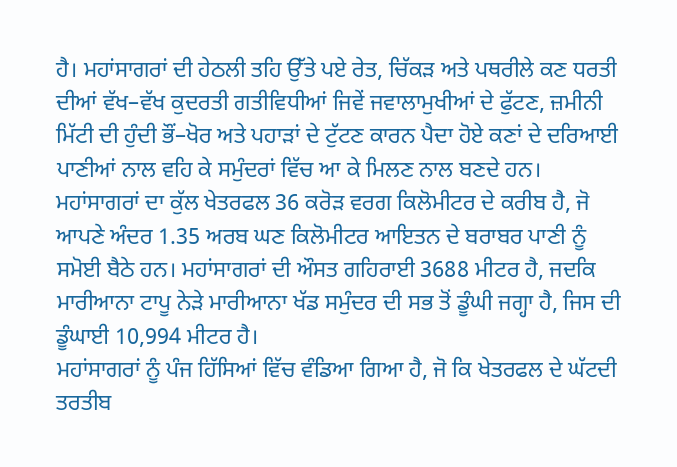ਹੈ। ਮਹਾਂਸਾਗਰਾਂ ਦੀ ਹੇਠਲੀ ਤਹਿ ਉੱਤੇ ਪਏ ਰੇਤ, ਚਿੱਕੜ ਅਤੇ ਪਥਰੀਲੇ ਕਣ ਧਰਤੀ ਦੀਆਂ ਵੱਖ–ਵੱਖ ਕੁਦਰਤੀ ਗਤੀਵਿਧੀਆਂ ਜਿਵੇਂ ਜਵਾਲਾਮੁਖੀਆਂ ਦੇ ਫੁੱਟਣ, ਜ਼ਮੀਨੀ ਮਿੱਟੀ ਦੀ ਹੁੰਦੀ ਭੌਂ–ਖੋਰ ਅਤੇ ਪਹਾੜਾਂ ਦੇ ਟੁੱਟਣ ਕਾਰਨ ਪੈਦਾ ਹੋਏ ਕਣਾਂ ਦੇ ਦਰਿਆਈ ਪਾਣੀਆਂ ਨਾਲ ਵਹਿ ਕੇ ਸਮੁੰਦਰਾਂ ਵਿੱਚ ਆ ਕੇ ਮਿਲਣ ਨਾਲ ਬਣਦੇ ਹਨ। ਮਹਾਂਸਾਗਰਾਂ ਦਾ ਕੁੱਲ ਖੇਤਰਫਲ 36 ਕਰੋੜ ਵਰਗ ਕਿਲੋਮੀਟਰ ਦੇ ਕਰੀਬ ਹੈ, ਜੋ ਆਪਣੇ ਅੰਦਰ 1.35 ਅਰਬ ਘਣ ਕਿਲੋਮੀਟਰ ਆਇਤਨ ਦੇ ਬਰਾਬਰ ਪਾਣੀ ਨੂੰ ਸਮੋਈ ਬੈਠੇ ਹਨ। ਮਹਾਂਸਾਗਰਾਂ ਦੀ ਔਸਤ ਗਹਿਰਾਈ 3688 ਮੀਟਰ ਹੈ, ਜਦਕਿ ਮਾਰੀਆਨਾ ਟਾਪੂ ਨੇੜੇ ਮਾਰੀਆਨਾ ਖੱਡ ਸਮੁੰਦਰ ਦੀ ਸਭ ਤੋਂ ਡੂੰਘੀ ਜਗ੍ਹਾ ਹੈ, ਜਿਸ ਦੀ ਡੂੰਘਾਈ 10,994 ਮੀਟਰ ਹੈ।
ਮਹਾਂਸਾਗਰਾਂ ਨੂੰ ਪੰਜ ਹਿੱਸਿਆਂ ਵਿੱਚ ਵੰਡਿਆ ਗਿਆ ਹੈ, ਜੋ ਕਿ ਖੇਤਰਫਲ ਦੇ ਘੱਟਦੀ ਤਰਤੀਬ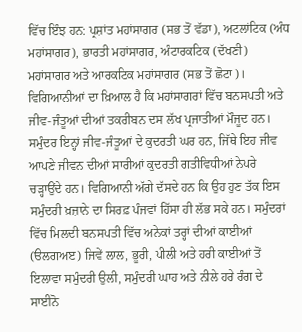ਵਿੱਚ ਇੰਝ ਹਨ: ਪ੍ਰਸ਼ਾਂਤ ਮਹਾਂਸਾਗਰ (ਸਭ ਤੋਂ ਵੱਡਾ), ਅਟਲਾਂਟਿਕ (ਅੰਧ ਮਹਾਂਸਾਗਰ), ਭਾਰਤੀ ਮਹਾਂਸਾਗਰ, ਅੰਟਾਰਕਟਿਕ (ਦੱਖਣੀ) ਮਹਾਂਸਾਗਰ ਅਤੇ ਆਰਕਟਿਕ ਮਹਾਂਸਾਗਰ (ਸਭ ਤੋਂ ਛੋਟਾ)। ਵਿਗਿਆਨੀਆਂ ਦਾ ਖ਼ਿਆਲ ਹੈ ਕਿ ਮਹਾਂਸਾਗਰਾਂ ਵਿੱਚ ਬਨਸਪਤੀ ਅਤੇ ਜੀਵ-ਜੰਤੂਆਂ ਦੀਆਂ ਤਕਰੀਬਨ ਦਸ ਲੱਖ ਪ੍ਰਜਾਤੀਆਂ ਮੌਜੂਦ ਹਨ। ਸਮੁੰਦਰ ਇਨ੍ਹਾਂ ਜੀਵ-ਜੰਤੂਆਂ ਦੇ ਕੁਦਰਤੀ ਘਰ ਹਨ, ਜਿੱਥੇ ਇਹ ਜੀਵ ਆਪਣੇ ਜੀਵਨ ਦੀਆਂ ਸਾਰੀਆਂ ਕੁਦਰਤੀ ਗਤੀਵਿਧੀਆਂ ਨੇਪਰੇ ਚੜ੍ਹਾਉਂਦੇ ਹਨ। ਵਿਗਿਆਨੀ ਅੱਗੇ ਦੱਸਦੇ ਹਨ ਕਿ ਉਹ ਹੁਣ ਤੱਕ ਇਸ ਸਮੁੰਦਰੀ ਖ਼ਜ਼ਾਨੇ ਦਾ ਸਿਰਫ਼ ਪੰਜਵਾਂ ਹਿੱਸਾ ਹੀ ਲੱਭ ਸਕੇ ਹਨ। ਸਮੁੰਦਰਾਂ ਵਿੱਚ ਮਿਲਦੀ ਬਨਸਪਤੀ ਵਿੱਚ ਅਨੇਕਾਂ ਤਰ੍ਹਾਂ ਦੀਆਂ ਕਾਈਆਂ (ੳਲਗਅੲ) ਜਿਵੇਂ ਲਾਲ, ਭੂਰੀ, ਪੀਲੀ ਅਤੇ ਹਰੀ ਕਾਈਆਂ ਤੋਂ ਇਲਾਵਾ ਸਮੁੰਦਰੀ ਉਲੀ, ਸਮੁੰਦਰੀ ਘਾਹ ਅਤੇ ਨੀਲੇ ਹਰੇ ਰੰਗ ਦੇ ਸਾਈਨੋ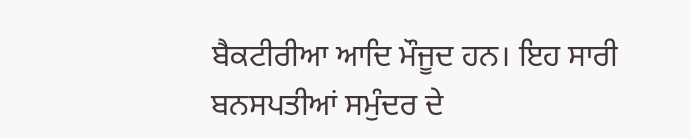ਬੈਕਟੀਰੀਆ ਆਦਿ ਮੌਜੂਦ ਹਨ। ਇਹ ਸਾਰੀ ਬਨਸਪਤੀਆਂ ਸਮੁੰਦਰ ਦੇ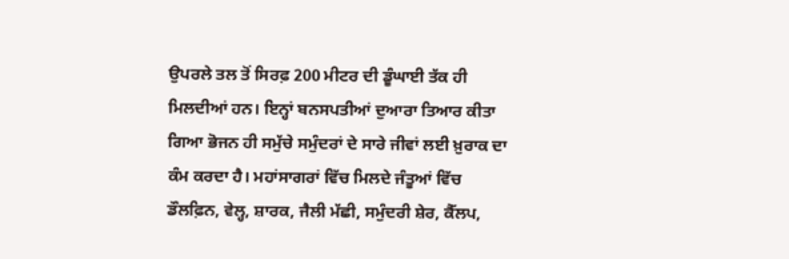ਉਪਰਲੇ ਤਲ ਤੋਂ ਸਿਰਫ਼ 200 ਮੀਟਰ ਦੀ ਡੂੰਘਾਈ ਤੱਕ ਹੀ ਮਿਲਦੀਆਂ ਹਨ। ਇਨ੍ਹਾਂ ਬਨਸਪਤੀਆਂ ਦੁਆਰਾ ਤਿਆਰ ਕੀਤਾ ਗਿਆ ਭੋਜਨ ਹੀ ਸਮੁੱਚੇ ਸਮੁੰਦਰਾਂ ਦੇ ਸਾਰੇ ਜੀਵਾਂ ਲਈ ਖ਼ੁਰਾਕ ਦਾ ਕੰਮ ਕਰਦਾ ਹੈ। ਮਹਾਂਸਾਗਰਾਂ ਵਿੱਚ ਮਿਲਦੇ ਜੰਤੂਆਂ ਵਿੱਚ ਡੌਲਫ਼ਿਨ, ਵੇਲ੍ਹ, ਸ਼ਾਰਕ, ਜੈਲੀ ਮੱਛੀ, ਸਮੁੰਦਰੀ ਸ਼ੇਰ, ਕੈੱਲਪ,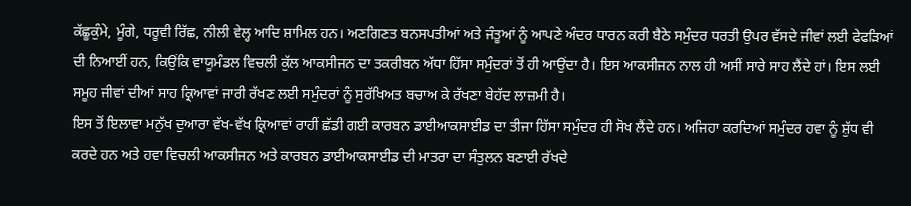ਕੱਛੂਕੁੰਮੇ, ਮੂੰਗੇ, ਧਰੂਵੀ ਰਿੱਛ, ਨੀਲੀ ਵੇਲ੍ਹ ਆਦਿ ਸ਼ਾਮਿਲ ਹਨ। ਅਣਗਿਣਤ ਬਨਸਪਤੀਆਂ ਅਤੇ ਜੰਤੂਆਂ ਨੂੰ ਆਪਣੇ ਅੰਦਰ ਧਾਰਨ ਕਰੀ ਬੈਠੇ ਸਮੁੰਦਰ ਧਰਤੀ ਉਪਰ ਵੱਸਦੇ ਜੀਵਾਂ ਲਈ ਫੇਫੜਿਆਂ ਦੀ ਨਿਆਈਂ ਹਨ, ਕਿਉਂਕਿ ਵਾਯੂਮੰਡਲ ਵਿਚਲੀ ਕੁੱਲ ਆਕਸੀਜਨ ਦਾ ਤਕਰੀਬਨ ਅੱਧਾ ਹਿੱਸਾ ਸਮੁੰਦਰਾਂ ਤੋਂ ਹੀ ਆਉਂਦਾ ਹੈ। ਇਸ ਆਕਸੀਜਨ ਨਾਲ ਹੀ ਅਸੀਂ ਸਾਰੇ ਸਾਹ ਲੈਂਦੇ ਹਾਂ। ਇਸ ਲਈ ਸਮੂਹ ਜੀਵਾਂ ਦੀਆਂ ਸਾਹ ਕ੍ਰਿਆਵਾਂ ਜਾਰੀ ਰੱਖਣ ਲਈ ਸਮੁੰਦਰਾਂ ਨੂੰ ਸੁਰੱਖਿਅਤ ਬਚਾਅ ਕੇ ਰੱਖਣਾ ਬੇਹੱਦ ਲਾਜ਼ਮੀ ਹੈ।
ਇਸ ਤੋਂ ਇਲਾਵਾ ਮਨੁੱਖ ਦੁਆਰਾ ਵੱਖ-ਵੱਖ ਕ੍ਰਿਆਵਾਂ ਰਾਹੀਂ ਛੱਡੀ ਗਈ ਕਾਰਬਨ ਡਾਈਆਕਸਾਈਡ ਦਾ ਤੀਜਾ ਹਿੱਸਾ ਸਮੁੰਦਰ ਹੀ ਸੋਖ ਲੈਂਦੇ ਹਨ। ਅਜਿਹਾ ਕਰਦਿਆਂ ਸਮੁੰਦਰ ਹਵਾ ਨੂੰ ਸ਼ੁੱਧ ਵੀ ਕਰਦੇ ਹਨ ਅਤੇ ਹਵਾ ਵਿਚਲੀ ਆਕਸੀਜਨ ਅਤੇ ਕਾਰਬਨ ਡਾਈਆਕਸਾਈਡ ਦੀ ਮਾਤਰਾ ਦਾ ਸੰਤੁਲਨ ਬਣਾਈ ਰੱਖਦੇ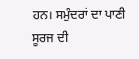ਹਨ। ਸਮੁੰਦਰਾਂ ਦਾ ਪਾਣੀ ਸੂਰਜ ਦੀ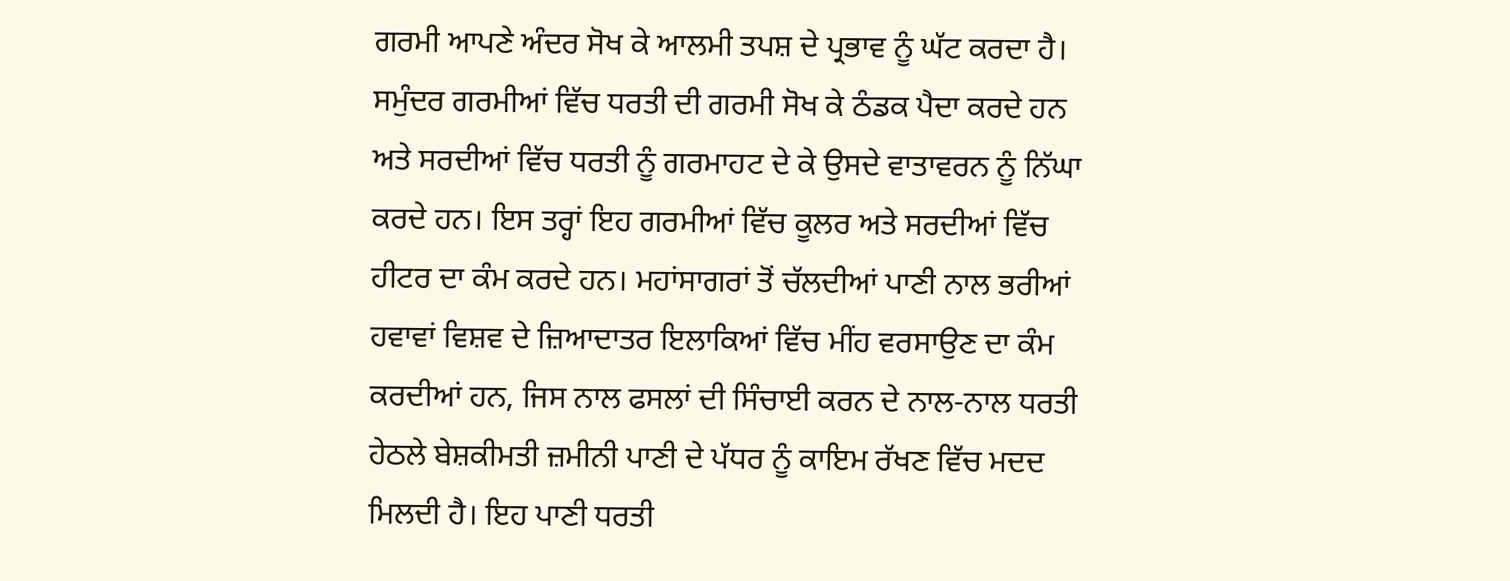ਗਰਮੀ ਆਪਣੇ ਅੰਦਰ ਸੋਖ ਕੇ ਆਲਮੀ ਤਪਸ਼ ਦੇ ਪ੍ਰਭਾਵ ਨੂੰ ਘੱਟ ਕਰਦਾ ਹੈ। ਸਮੁੰਦਰ ਗਰਮੀਆਂ ਵਿੱਚ ਧਰਤੀ ਦੀ ਗਰਮੀ ਸੋਖ ਕੇ ਠੰਡਕ ਪੈਦਾ ਕਰਦੇ ਹਨ ਅਤੇ ਸਰਦੀਆਂ ਵਿੱਚ ਧਰਤੀ ਨੂੰ ਗਰਮਾਹਟ ਦੇ ਕੇ ਉਸਦੇ ਵਾਤਾਵਰਨ ਨੂੰ ਨਿੱਘਾ ਕਰਦੇ ਹਨ। ਇਸ ਤਰ੍ਹਾਂ ਇਹ ਗਰਮੀਆਂ ਵਿੱਚ ਕੂਲਰ ਅਤੇ ਸਰਦੀਆਂ ਵਿੱਚ ਹੀਟਰ ਦਾ ਕੰਮ ਕਰਦੇ ਹਨ। ਮਹਾਂਸਾਗਰਾਂ ਤੋਂ ਚੱਲਦੀਆਂ ਪਾਣੀ ਨਾਲ ਭਰੀਆਂ ਹਵਾਵਾਂ ਵਿਸ਼ਵ ਦੇ ਜ਼ਿਆਦਾਤਰ ਇਲਾਕਿਆਂ ਵਿੱਚ ਮੀਂਹ ਵਰਸਾਉਣ ਦਾ ਕੰਮ ਕਰਦੀਆਂ ਹਨ, ਜਿਸ ਨਾਲ ਫਸਲਾਂ ਦੀ ਸਿੰਚਾਈ ਕਰਨ ਦੇ ਨਾਲ-ਨਾਲ ਧਰਤੀ ਹੇਠਲੇ ਬੇਸ਼ਕੀਮਤੀ ਜ਼ਮੀਨੀ ਪਾਣੀ ਦੇ ਪੱਧਰ ਨੂੰ ਕਾਇਮ ਰੱਖਣ ਵਿੱਚ ਮਦਦ ਮਿਲਦੀ ਹੈ। ਇਹ ਪਾਣੀ ਧਰਤੀ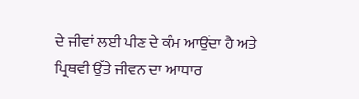ਦੇ ਜੀਵਾਂ ਲਈ ਪੀਣ ਦੇ ਕੰਮ ਆਉਂਦਾ ਹੈ ਅਤੇ ਪ੍ਰਿਥਵੀ ਉੱਤੇ ਜੀਵਨ ਦਾ ਆਧਾਰ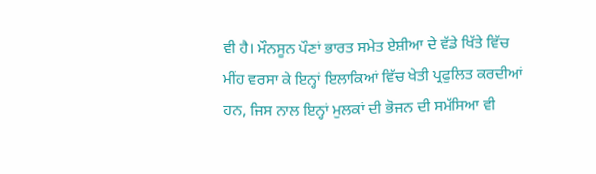ਵੀ ਹੈ। ਮੌਨਸੂਨ ਪੌਣਾਂ ਭਾਰਤ ਸਮੇਤ ਏਸ਼ੀਆ ਦੇ ਵੱਡੇ ਖਿੱਤੇ ਵਿੱਚ ਮੀਂਹ ਵਰਸਾ ਕੇ ਇਨ੍ਹਾਂ ਇਲਾਕਿਆਂ ਵਿੱਚ ਖੇਤੀ ਪ੍ਰਫੁਲਿਤ ਕਰਦੀਆਂ ਹਨ, ਜਿਸ ਨਾਲ ਇਨ੍ਹਾਂ ਮੁਲਕਾਂ ਦੀ ਭੋਜਨ ਦੀ ਸਮੱਸਿਆ ਵੀ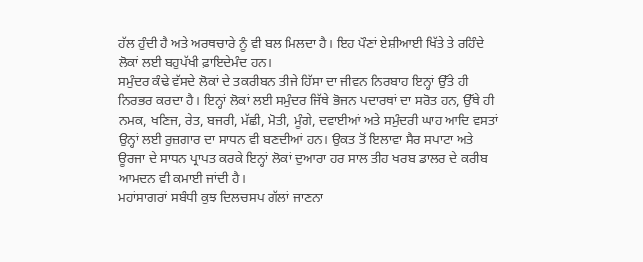ਹੱਲ ਹੁੰਦੀ ਹੈ ਅਤੇ ਅਰਥਚਾਰੇ ਨੂੰ ਵੀ ਬਲ ਮਿਲਦਾ ਹੈ। ਇਹ ਪੌਣਾਂ ਏਸ਼ੀਆਈ ਖਿੱਤੇ ਤੇ ਰਹਿੰਦੇ ਲੋਕਾਂ ਲਈ ਬਹੁਪੱਖੀ ਫ਼ਾਇਦੇਮੰਦ ਹਨ।
ਸਮੁੰਦਰ ਕੰਢੇ ਵੱਸਦੇ ਲੋਕਾਂ ਦੇ ਤਕਰੀਬਨ ਤੀਜੇ ਹਿੱਸਾ ਦਾ ਜੀਵਨ ਨਿਰਬਾਹ ਇਨ੍ਹਾਂ ਉੱਤੇ ਹੀ ਨਿਰਭਰ ਕਰਦਾ ਹੈ। ਇਨ੍ਹਾਂ ਲੋਕਾਂ ਲਈ ਸਮੁੰਦਰ ਜਿੱਥੇ ਭੋਜਨ ਪਦਾਰਥਾਂ ਦਾ ਸਰੋਤ ਹਨ, ਉੱਥੇ ਹੀ ਨਮਕ, ਖਣਿਜ, ਰੇਤ, ਬਜਰੀ, ਮੱਛੀ, ਮੋਤੀ, ਮੂੰਗੇ, ਦਵਾਈਆਂ ਅਤੇ ਸਮੁੰਦਰੀ ਘਾਹ ਆਦਿ ਵਸਤਾਂ ਉਨ੍ਹਾਂ ਲਈ ਰੁਜ਼ਗਾਰ ਦਾ ਸਾਧਨ ਵੀ ਬਣਦੀਆਂ ਹਨ। ਉਕਤ ਤੋਂ ਇਲਾਵਾ ਸੈਰ ਸਪਾਟਾ ਅਤੇ ਊਰਜਾ ਦੇ ਸਾਧਨ ਪ੍ਰਾਪਤ ਕਰਕੇ ਇਨ੍ਹਾਂ ਲੋਕਾਂ ਦੁਆਰਾ ਹਰ ਸਾਲ ਤੀਹ ਖਰਬ ਡਾਲਰ ਦੇ ਕਰੀਬ ਆਮਦਨ ਵੀ ਕਮਾਈ ਜਾਂਦੀ ਹੈ।
ਮਹਾਂਸਾਗਰਾਂ ਸਬੰਧੀ ਕੁਝ ਦਿਲਚਸਪ ਗੱਲਾਂ ਜਾਣਨਾ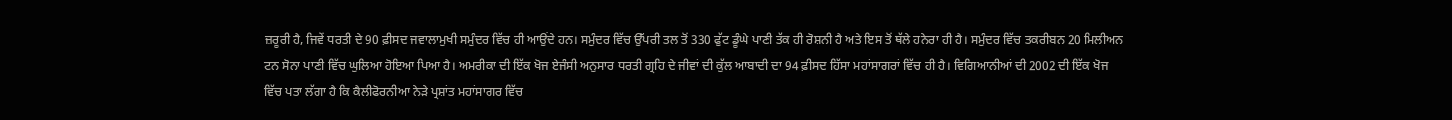ਜ਼ਰੂਰੀ ਹੈ, ਜਿਵੇਂ ਧਰਤੀ ਦੇ 90 ਫ਼ੀਸਦ ਜਵਾਲਾਮੁਖੀ ਸਮੁੰਦਰ ਵਿੱਚ ਹੀ ਆਉਂਦੇ ਹਨ। ਸਮੁੰਦਰ ਵਿੱਚ ਉੱਪਰੀ ਤਲ ਤੋਂ 330 ਫੁੱਟ ਡੂੰਘੇ ਪਾਣੀ ਤੱਕ ਹੀ ਰੋਸ਼ਨੀ ਹੈ ਅਤੇ ਇਸ ਤੋਂ ਥੱਲੇ ਹਨੇਰਾ ਹੀ ਹੈ। ਸਮੁੰਦਰ ਵਿੱਚ ਤਕਰੀਬਨ 20 ਮਿਲੀਅਨ ਟਨ ਸੋਨਾ ਪਾਣੀ ਵਿੱਚ ਘੁਲਿਆ ਹੋਇਆ ਪਿਆ ਹੈ। ਅਮਰੀਕਾ ਦੀ ਇੱਕ ਖੋਜ ਏਜੰਸੀ ਅਨੁਸਾਰ ਧਰਤੀ ਗ੍ਰਹਿ ਦੇ ਜੀਵਾਂ ਦੀ ਕੁੱਲ ਆਬਾਦੀ ਦਾ 94 ਫ਼ੀਸਦ ਹਿੱਸਾ ਮਹਾਂਸਾਗਰਾਂ ਵਿੱਚ ਹੀ ਹੈ। ਵਿਗਿਆਨੀਆਂ ਦੀ 2002 ਦੀ ਇੱਕ ਖੋਜ ਵਿੱਚ ਪਤਾ ਲੱਗਾ ਹੈ ਕਿ ਕੈਲੀਫੋਰਨੀਆ ਨੇੜੇ ਪ੍ਰਸ਼ਾਂਤ ਮਹਾਂਸਾਗਰ ਵਿੱਚ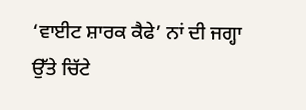‘ਵਾਈਟ ਸ਼ਾਰਕ ਕੈਫੇ’ ਨਾਂ ਦੀ ਜਗ੍ਹਾ ਉੱਤੇ ਚਿੱਟੇ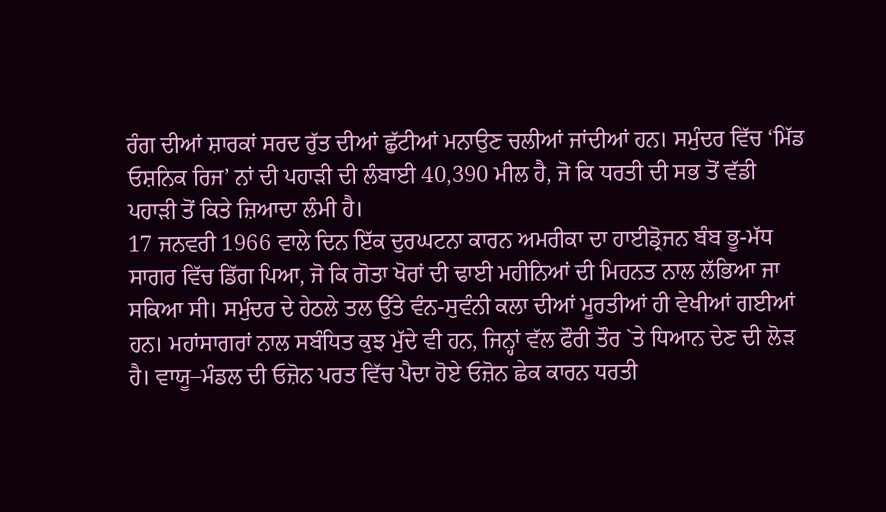ਰੰਗ ਦੀਆਂ ਸ਼ਾਰਕਾਂ ਸਰਦ ਰੁੱਤ ਦੀਆਂ ਛੁੱਟੀਆਂ ਮਨਾਉਣ ਚਲੀਆਂ ਜਾਂਦੀਆਂ ਹਨ। ਸਮੁੰਦਰ ਵਿੱਚ ‘ਮਿੱਡ ਓਸ਼ਨਿਕ ਰਿਜ’ ਨਾਂ ਦੀ ਪਹਾੜੀ ਦੀ ਲੰਬਾਈ 40,390 ਮੀਲ ਹੈ, ਜੋ ਕਿ ਧਰਤੀ ਦੀ ਸਭ ਤੋਂ ਵੱਡੀ ਪਹਾੜੀ ਤੋਂ ਕਿਤੇ ਜ਼ਿਆਦਾ ਲੰਮੀ ਹੈ।
17 ਜਨਵਰੀ 1966 ਵਾਲੇ ਦਿਨ ਇੱਕ ਦੁਰਘਟਨਾ ਕਾਰਨ ਅਮਰੀਕਾ ਦਾ ਹਾਈਡ੍ਰੋਜਨ ਬੰਬ ਭੂ-ਮੱਧ ਸਾਗਰ ਵਿੱਚ ਡਿੱਗ ਪਿਆ, ਜੋ ਕਿ ਗੋਤਾ ਖੋਰਾਂ ਦੀ ਢਾਈ ਮਹੀਨਿਆਂ ਦੀ ਮਿਹਨਤ ਨਾਲ ਲੱਭਿਆ ਜਾ ਸਕਿਆ ਸੀ। ਸਮੁੰਦਰ ਦੇ ਹੇਠਲੇ ਤਲ ਉੱਤੇ ਵੰਨ-ਸੁਵੰਨੀ ਕਲਾ ਦੀਆਂ ਮੂਰਤੀਆਂ ਹੀ ਵੇਖੀਆਂ ਗਈਆਂ ਹਨ। ਮਹਾਂਸਾਗਰਾਂ ਨਾਲ ਸਬੰਧਿਤ ਕੁਝ ਮੁੱਦੇ ਵੀ ਹਨ, ਜਿਨ੍ਹਾਂ ਵੱਲ ਫੌਰੀ ਤੌਰ `ਤੇ ਧਿਆਨ ਦੇਣ ਦੀ ਲੋੜ ਹੈ। ਵਾਯੂ–ਮੰਡਲ ਦੀ ਓਜ਼ੋਨ ਪਰਤ ਵਿੱਚ ਪੈਦਾ ਹੋਏ ਓਜ਼ੋਨ ਛੇਕ ਕਾਰਨ ਧਰਤੀ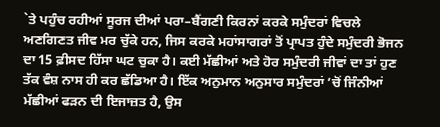`ਤੇ ਪਹੁੰਚ ਰਹੀਆਂ ਸੂਰਜ ਦੀਆਂ ਪਰਾ–ਬੈਂਗਣੀ ਕਿਰਨਾਂ ਕਰਕੇ ਸਮੁੰਦਰਾਂ ਵਿਚਲੇ ਅਣਗਿਣਤ ਜੀਵ ਮਰ ਚੁੱਕੇ ਹਨ, ਜਿਸ ਕਰਕੇ ਮਹਾਂਸਾਗਰਾਂ ਤੋਂ ਪ੍ਰਾਪਤ ਹੁੰਦੇ ਸਮੁੰਦਰੀ ਭੋਜਨ ਦਾ 15 ਫ਼ੀਸਦ ਹਿੱਸਾ ਘਟ ਚੁਕਾ ਹੈ। ਕਈ ਮੱਛੀਆਂ ਅਤੇ ਹੋਰ ਸਮੁੰਦਰੀ ਜੀਵਾਂ ਦਾ ਤਾਂ ਹੁਣ ਤੱਕ ਵੰਸ਼ ਨਾਸ ਹੀ ਕਰ ਛੱਡਿਆ ਹੈ। ਇੱਕ ਅਨੁਮਾਨ ਅਨੁਸਾਰ ਸਮੁੰਦਰਾਂ ’ਚੋਂ ਜਿੰਨੀਆਂ ਮੱਛੀਆਂ ਫੜਨ ਦੀ ਇਜਾਜ਼ਤ ਹੈ, ਉਸ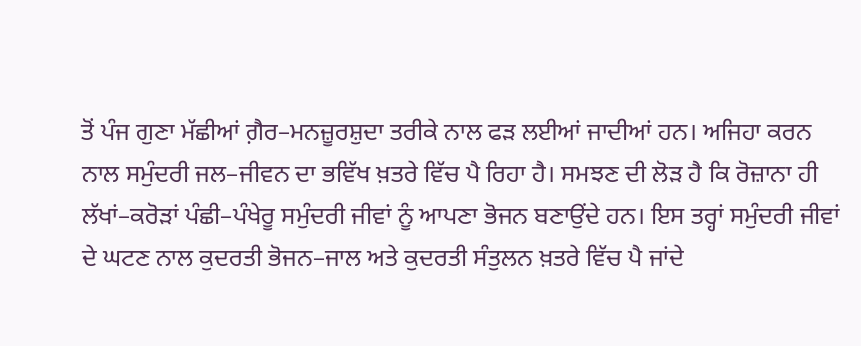ਤੋਂ ਪੰਜ ਗੁਣਾ ਮੱਛੀਆਂ ਗ਼ੈਰ–ਮਨਜ਼ੂਰਸ਼ੁਦਾ ਤਰੀਕੇ ਨਾਲ ਫੜ ਲਈਆਂ ਜਾਦੀਆਂ ਹਨ। ਅਜਿਹਾ ਕਰਨ ਨਾਲ ਸਮੁੰਦਰੀ ਜਲ–ਜੀਵਨ ਦਾ ਭਵਿੱਖ ਖ਼ਤਰੇ ਵਿੱਚ ਪੈ ਰਿਹਾ ਹੈ। ਸਮਝਣ ਦੀ ਲੋੜ ਹੈ ਕਿ ਰੋਜ਼ਾਨਾ ਹੀ ਲੱਖਾਂ–ਕਰੋੜਾਂ ਪੰਛੀ–ਪੰਖੇਰੂ ਸਮੁੰਦਰੀ ਜੀਵਾਂ ਨੂੰ ਆਪਣਾ ਭੋਜਨ ਬਣਾਉਂਦੇ ਹਨ। ਇਸ ਤਰ੍ਹਾਂ ਸਮੁੰਦਰੀ ਜੀਵਾਂ ਦੇ ਘਟਣ ਨਾਲ ਕੁਦਰਤੀ ਭੋਜਨ–ਜਾਲ ਅਤੇ ਕੁਦਰਤੀ ਸੰਤੁਲਨ ਖ਼ਤਰੇ ਵਿੱਚ ਪੈ ਜਾਂਦੇ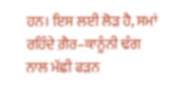ਹਨ। ਇਸ ਲਈ ਲੋੜ ਹੈ, ਸਮਾਂ ਰਹਿੰਦੇ ਗ਼ੈਰ–ਕਾਨੂੰਨੀ ਢੰਗ ਨਾਲ ਮੱਛੀ ਫੜਨ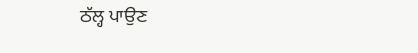ਠੱਲ੍ਹ ਪਾਉਣ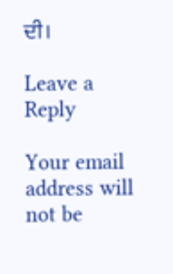ਦੀ।

Leave a Reply

Your email address will not be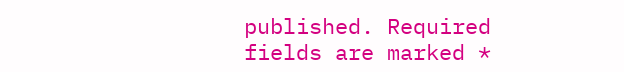published. Required fields are marked *